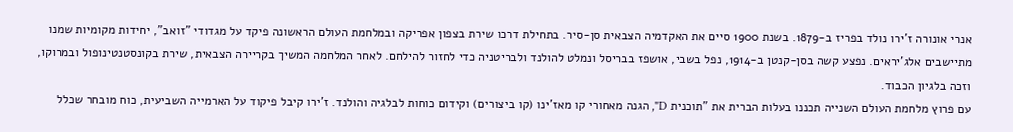אנרי אונורה ז'ירו נולד בפריז ב-1879. בשנת 1900 סיים את האקדמיה הצבאית סן-סיר. בתחילת דרכו שירת בצפון אפריקה ובמלחמת העולם הראשונה פיקד על מגדודי "זואב", יחידות מקומיות שמנו מתיישבים אלג'יראים. נפצע קשה בסן-קנטן ב-1914, נפל בשבי, אושפז בבריסל ונמלט להולנד ולבריטניה כדי לחזור להילחם. לאחר המלחמה המשיך בקריירה הצבאית, שירת בקונסטנטינופול ובמרוקו, וזכה בלגיון הכבוד.
עם פרוץ מלחמת העולם השנייה תכננו בעלות הברית את "תוכנית D", הגנה מאחורי קו מאז'ינו (קו ביצורים) וקידום כוחות לבלגיה והולנד. ז'ירו קיבל פיקוד על הארמייה השביעית, כוח מובחר שכלל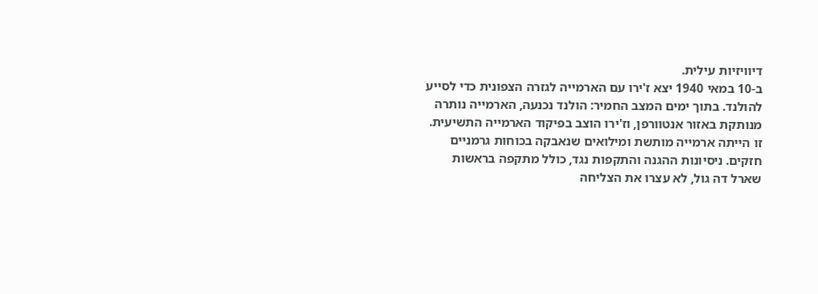דיוויזיות עילית.
ב-10 במאי 1940 יצא ז'ירו עם הארמייה לגזרה הצפונית כדי לסייע להולנד. בתוך ימים המצב החמיר: הולנד נכנעה, הארמייה נותרה מנותקת באזור אנטוורפן, וז'ירו הוצב בפיקוד הארמייה התשיעית. זו הייתה ארמייה מותשת ומילואים שנאבקה בכוחות גרמניים חזקים. ניסיונות ההגנה והתקפות נגד, כולל מתקפה בראשות שארל דה גול, לא עצרו את הצליחה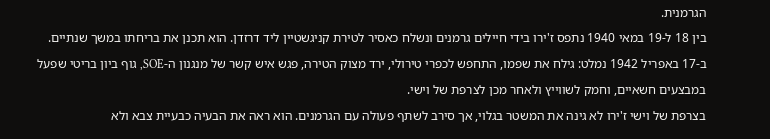הגרמנית.
בין 18 ל-19 במאי 1940 נתפס ז'ירו בידי חיילים גרמנים ונשלח כאסיר לטירת קניגשטיין ליד דרזדן. הוא תכנן את בריחתו במשך שנתיים. ב-17 באפריל 1942 נמלט: גילח את שפמו, התחפש לכפרי טירולי, ירד מצוק הטירה, פגש איש קשר של מנגנון ה-SOE, גוף ביון בריטי שפעל במבצעים חשאיים, וחמק לשווייץ ולאחר מכן לצרפת של וישי.
בצרפת של וישי ז'ירו לא גינה את המשטר בגלוי, אך סירב לשתף פעולה עם הגרמנים. הוא ראה את הבעיה כבעיית צבא ולא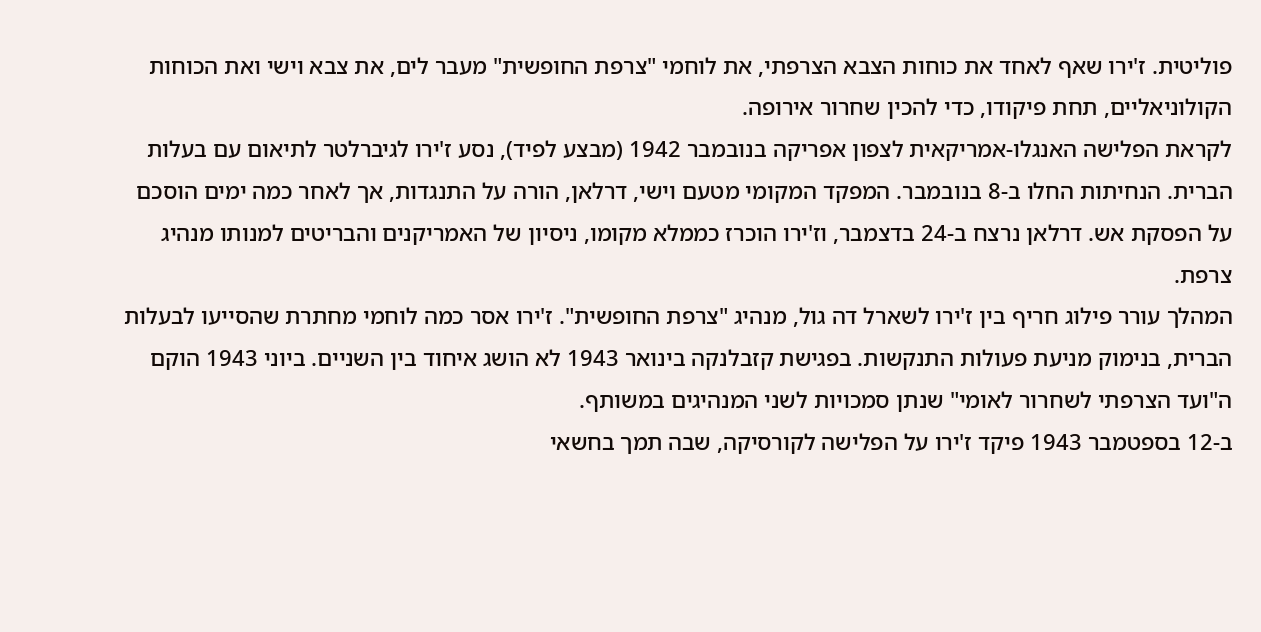פוליטית. ז'ירו שאף לאחד את כוחות הצבא הצרפתי, את לוחמי "צרפת החופשית" מעבר לים, את צבא וישי ואת הכוחות הקולוניאליים, תחת פיקודו, כדי להכין שחרור אירופה.
לקראת הפלישה האנגלו-אמריקאית לצפון אפריקה בנובמבר 1942 (מבצע לפיד), נסע ז'ירו לגיברלטר לתיאום עם בעלות הברית. הנחיתות החלו ב-8 בנובמבר. המפקד המקומי מטעם וישי, דרלאן, הורה על התנגדות, אך לאחר כמה ימים הוסכם על הפסקת אש. דרלאן נרצח ב-24 בדצמבר, וז'ירו הוכרז כממלא מקומו, ניסיון של האמריקנים והבריטים למנותו מנהיג צרפת.
המהלך עורר פילוג חריף בין ז'ירו לשארל דה גול, מנהיג "צרפת החופשית". ז'ירו אסר כמה לוחמי מחתרת שהסייעו לבעלות הברית, בנימוק מניעת פעולות התנקשות. בפגישת קזבלנקה בינואר 1943 לא הושג איחוד בין השניים. ביוני 1943 הוקם ה"ועד הצרפתי לשחרור לאומי" שנתן סמכויות לשני המנהיגים במשותף.
ב-12 בספטמבר 1943 פיקד ז'ירו על הפלישה לקורסיקה, שבה תמך בחשאי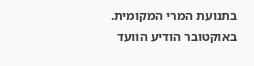בתנועת המרי המקומית. באוקטובר הודיע הוועד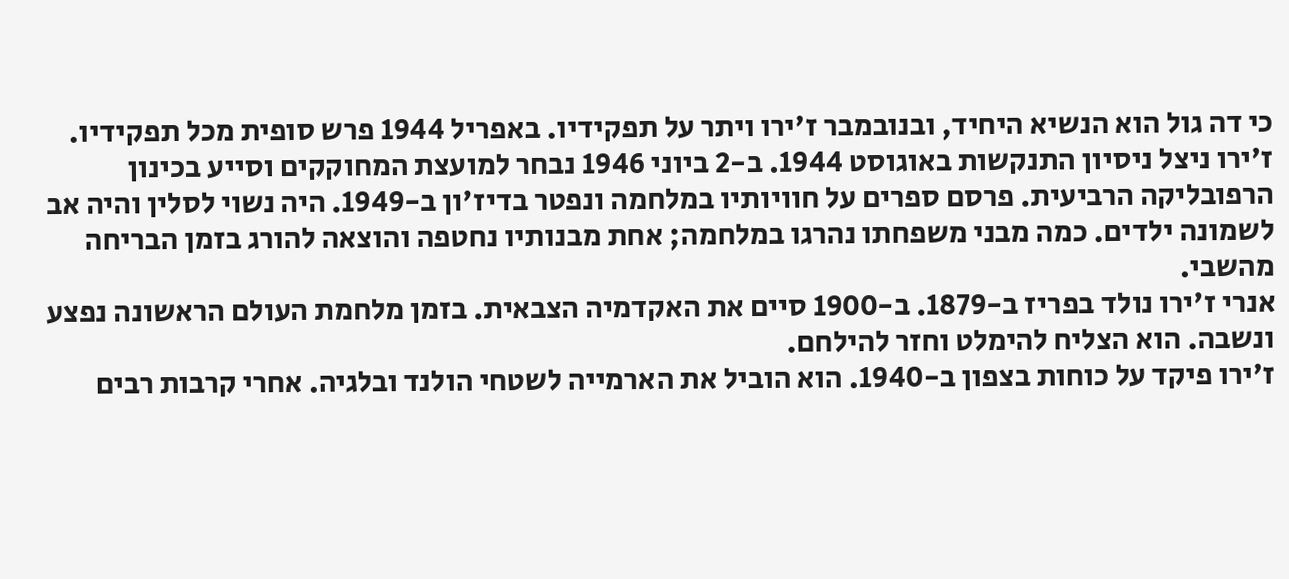כי דה גול הוא הנשיא היחיד, ובנובמבר ז'ירו ויתר על תפקידיו. באפריל 1944 פרש סופית מכל תפקידיו.
ז'ירו ניצל ניסיון התנקשות באוגוסט 1944. ב-2 ביוני 1946 נבחר למועצת המחוקקים וסייע בכינון הרפובליקה הרביעית. פרסם ספרים על חוויותיו במלחמה ונפטר בדיז'ון ב-1949. היה נשוי לסלין והיה אב לשמונה ילדים. כמה מבני משפחתו נהרגו במלחמה; אחת מבנותיו נחטפה והוצאה להורג בזמן הבריחה מהשבי.
אנרי ז'ירו נולד בפריז ב-1879. ב-1900 סיים את האקדמיה הצבאית. בזמן מלחמת העולם הראשונה נפצע ונשבה. הוא הצליח להימלט וחזר להילחם.
ז'ירו פיקד על כוחות בצפון ב-1940. הוא הוביל את הארמייה לשטחי הולנד ובלגיה. אחרי קרבות רבים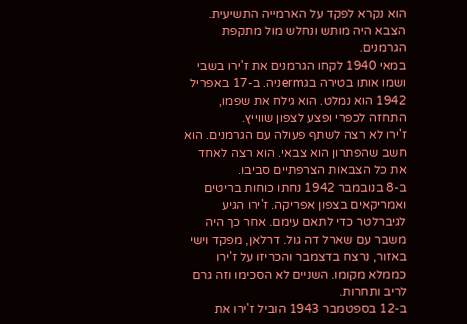הוא נקרא לפקד על הארמייה התשיעית. הצבא היה מותש ונחלש מול מתקפת הגרמנים.
במאי 1940 לקחו הגרמנים את ז'ירו בשבי ושמו אותו בטירה בגermניה. ב-17 באפריל 1942 הוא נמלט. הוא גילח את שפמו, התחזה לכפרי ופצע לצפון שווייץ.
ז'ירו לא רצה לשתף פעולה עם הגרמנים. הוא חשב שהפתרון הוא צבאי. הוא רצה לאחד את כל הצבאות הצרפתיים סביבו.
ב-8 בנובמבר 1942 נחתו כוחות בריטים ואמריקאים בצפון אפריקה. ז'ירו הגיע לגיברלטר כדי לתאם עימם. אחר כך היה משבר עם שארל דה גול. דרלאן, מפקד וישי באזור, נרצח בדצמבר והכריזו על ז'ירו כממלא מקומו. השניים לא הסכימו וזה גרם לריב ותחרות.
ב-12 בספטמבר 1943 הוביל ז'ירו את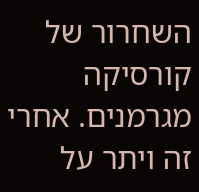השחרור של קורסיקה מגרמנים. אחרי זה ויתר על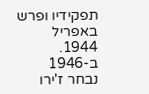תפקידיו ופרש באפריל 1944.
ב-1946 נבחר ז'ירו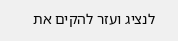לנציג ועזר להקים את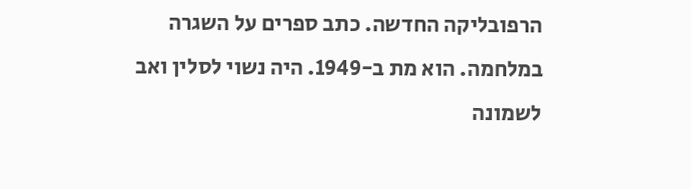הרפובליקה החדשה. כתב ספרים על השגרה במלחמה. הוא מת ב-1949. היה נשוי לסלין ואב לשמונה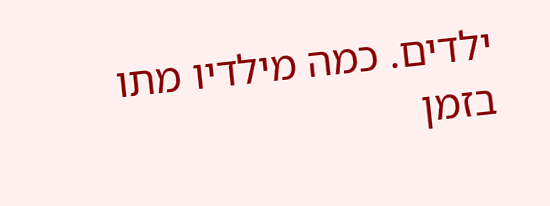ילדים. כמה מילדיו מתו בזמן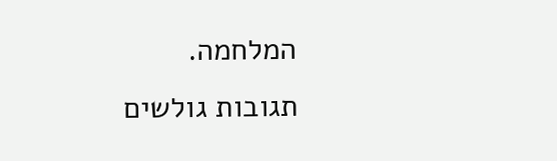המלחמה.
תגובות גולשים